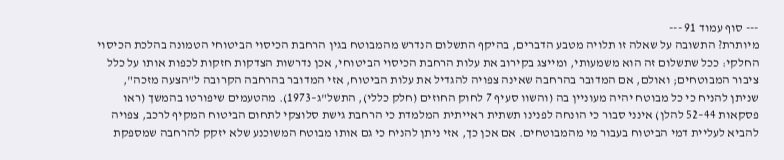--- סוף עמוד 91 ---
מיותרת? התשובה על שאלה זו תלויה מטבע הדברים, בהיקף התשלום הנדרש מהמבוטח בגין הרחבת הכיסוי הביטוחי הטמונה בהלכת הכיסוי החלקי: ככל שתשלום זה הוא משמעותי, ומייצג בקירוב את עלות הרחבת הכיסוי הביטוחי, אכן נדרשות הצדקות חזקות לכפות אותו על כלל ציבור המבוטחים; ואולם, אם המדובר בהרחבה שאינה צפויה להגדיל את עלות הביטוח, אזי המדובר בהרחבה הקרובה ל"הצעה מזכה", שניתן להניח כי כל מבוטח יהיה מעוניין בה (והשוו סעיף 7 לחוק החוזים (חלק כללי), התשל"ג–1973). מהטעמים שיפורטו בהמשך (ראו פסקאות 44–52 להלן) אינני סבור כי הונחה לפנינו תשתית ראייתית המלמדת כי הרחבת גישת סלוצקי לתחום הביטוח המקיף לרכב, צפויה להביא לעליית דמי הביטוח בעבור מי מהמבוטחים. אם אכן כך, אזי ניתן להניח כי גם אותו מבוטח המשוכנע שלא יזקק להרחבה שמספקת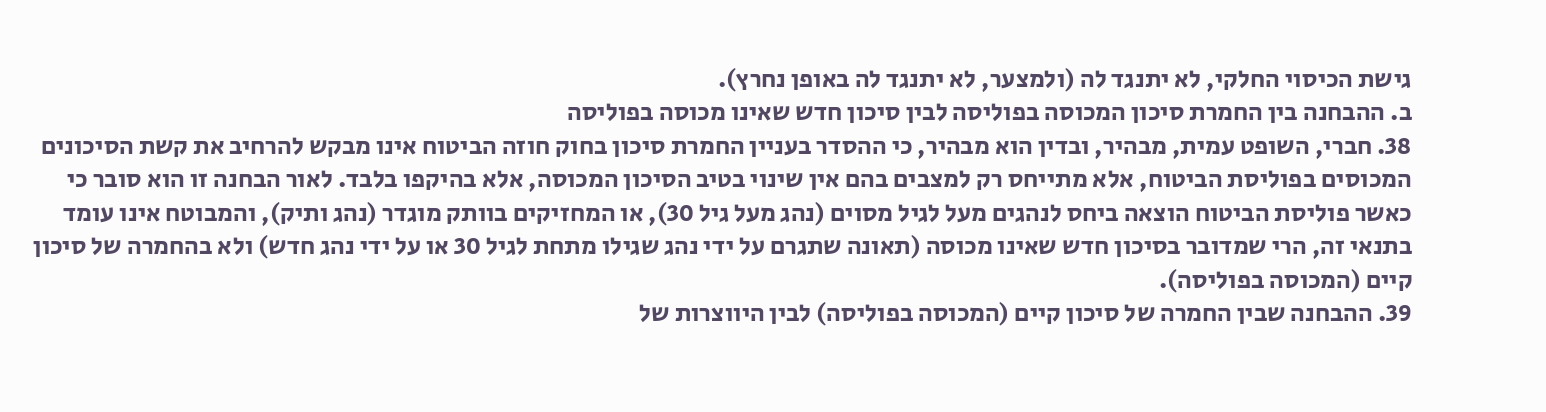גישת הכיסוי החלקי, לא יתנגד לה (ולמצער, לא יתנגד לה באופן נחרץ).
ב. ההבחנה בין החמרת סיכון המכוסה בפוליסה לבין סיכון חדש שאינו מכוסה בפוליסה
38. חברי, השופט עמית, מבהיר, ובדין הוא מבהיר, כי ההסדר בעניין החמרת סיכון בחוק חוזה הביטוח אינו מבקש להרחיב את קשת הסיכונים המכוסים בפוליסת הביטוח, אלא מתייחס רק למצבים בהם אין שינוי בטיב הסיכון המכוסה, אלא בהיקפו בלבד. לאור הבחנה זו הוא סובר כי כאשר פוליסת הביטוח הוצאה ביחס לנהגים מעל לגיל מסוים (נהג מעל גיל 30), או המחזיקים בוותק מוגדר (נהג ותיק), והמבוטח אינו עומד בתנאי זה, הרי שמדובר בסיכון חדש שאינו מכוסה (תאונה שתגרם על ידי נהג שגילו מתחת לגיל 30 או על ידי נהג חדש) ולא בהחמרה של סיכון קיים (המכוסה בפוליסה).
39. ההבחנה שבין החמרה של סיכון קיים (המכוסה בפוליסה) לבין היווצרות של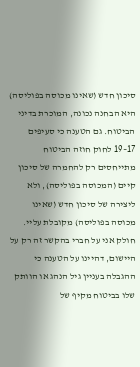סיכון חדש (שאינו מכוסה בפוליסה) היא הבחנה נכונה, המוכרת בדיני הביטוח. גם הטענה כי סעיפים 17–19 לחוק חוזה הביטוח מתייחסים רק להחמרה של סיכון קיים (המכוסה בפוליסה), ולא ליצירה של סיכון חדש (שאינו מכוסה בפוליסה) מקובלת עליי. חולק אני על חברי בהקשר זה רק על היישום, דהיינו על הטענה כי ההגבלה בעניין גיל הנהג או הוותק שלו בביטוח מקיף של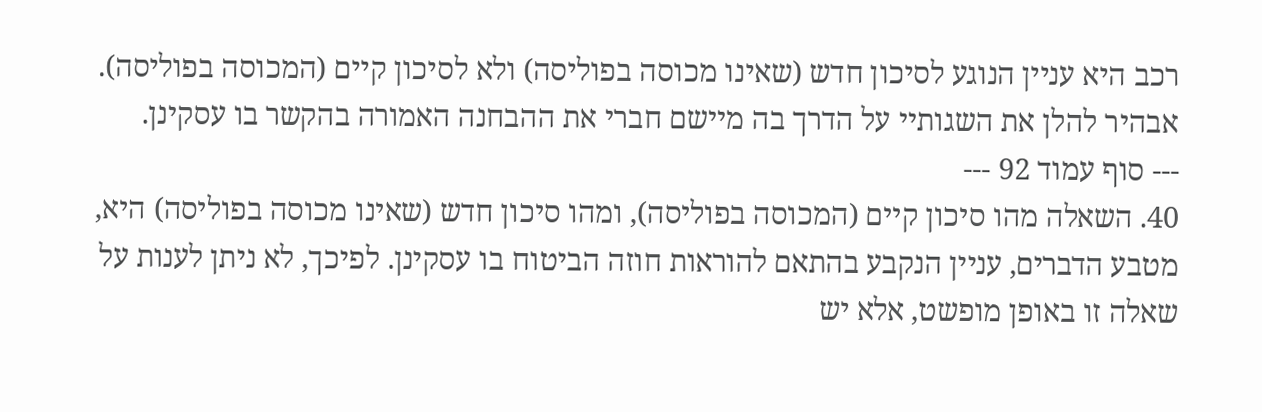רכב היא עניין הנוגע לסיכון חדש (שאינו מכוסה בפוליסה) ולא לסיכון קיים (המכוסה בפוליסה). אבהיר להלן את השגותיי על הדרך בה מיישם חברי את ההבחנה האמורה בהקשר בו עסקינן.
--- סוף עמוד 92 ---
40. השאלה מהו סיכון קיים (המכוסה בפוליסה), ומהו סיכון חדש (שאינו מכוסה בפוליסה) היא, מטבע הדברים, עניין הנקבע בהתאם להוראות חוזה הביטוח בו עסקינן. לפיכך, לא ניתן לענות על שאלה זו באופן מופשט, אלא יש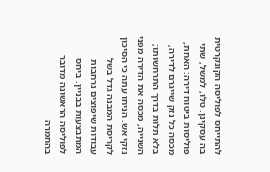להתייחס לפוליסה הקונקרטית בה עסקינן. טלו, למשל, שתי פוליסות ביטוח דירה: האחת, מכסה כל נזק שייגרם לדירה, בלא תלות בדרך התרחשותו; השנייה, מכסה את הדירה מפני נזקי אש. הניחו עתה כי הסיכון לקריסת המבנה גדל בשל עבודות שיפוצים נרחבות המתבצעות בבניין. ביחס לפוליסה הראשונה מדובר בהחמרה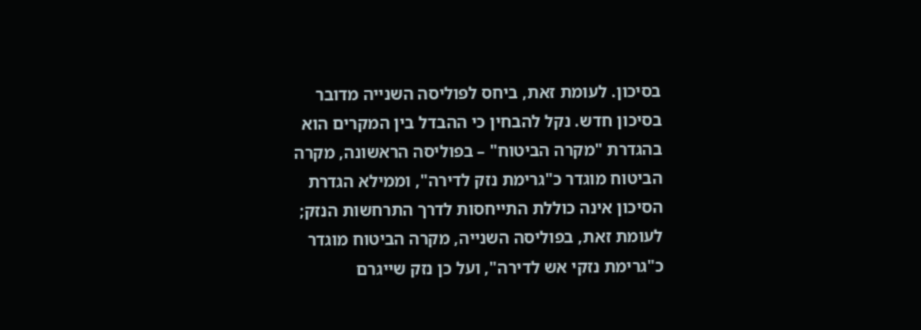בסיכון. לעומת זאת, ביחס לפוליסה השנייה מדובר בסיכון חדש. נקל להבחין כי ההבדל בין המקרים הוא בהגדרת "מקרה הביטוח" – בפוליסה הראשונה, מקרה הביטוח מוגדר כ"גרימת נזק לדירה", וממילא הגדרת הסיכון אינה כוללת התייחסות לדרך התרחשות הנזק; לעומת זאת, בפוליסה השנייה, מקרה הביטוח מוגדר כ"גרימת נזקי אש לדירה", ועל כן נזק שייגרם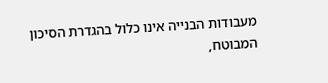מעבודות הבנייה אינו כלול בהגדרת הסיכון המבוטח,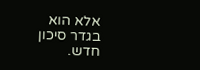אלא הוא בגדר סיכון חדש.